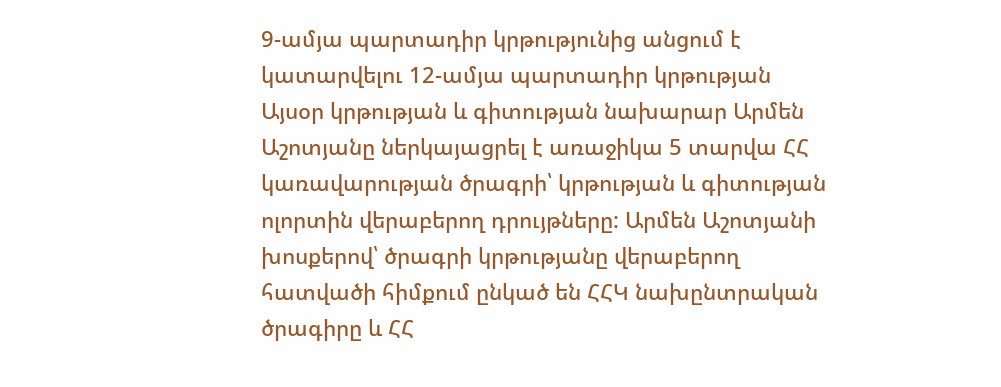9-ամյա պարտադիր կրթությունից անցում է կատարվելու 12-ամյա պարտադիր կրթության
Այսօր կրթության և գիտության նախարար Արմեն Աշոտյանը ներկայացրել է առաջիկա 5 տարվա ՀՀ կառավարության ծրագրի՝ կրթության և գիտության ոլորտին վերաբերող դրույթները: Արմեն Աշոտյանի խոսքերով՝ ծրագրի կրթությանը վերաբերող հատվածի հիմքում ընկած են ՀՀԿ նախընտրական ծրագիրը և ՀՀ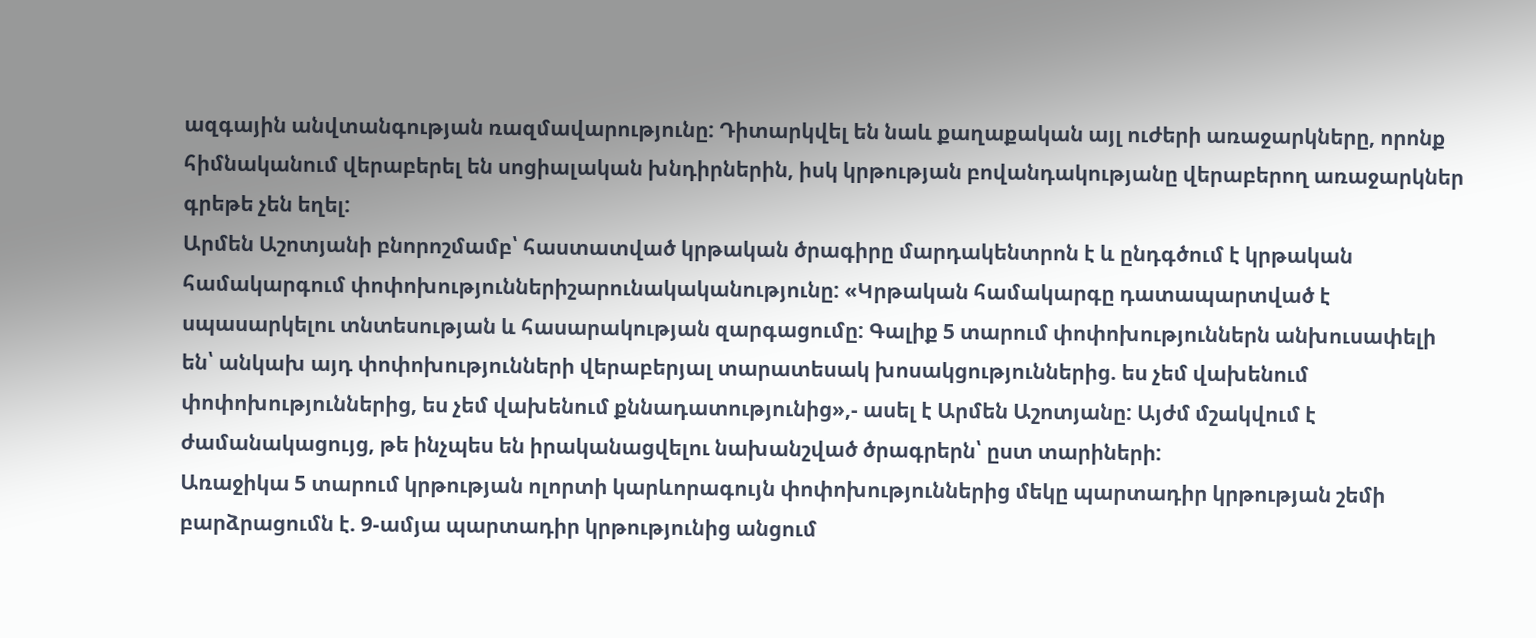ազգային անվտանգության ռազմավարությունը: Դիտարկվել են նաև քաղաքական այլ ուժերի առաջարկները, որոնք հիմնականում վերաբերել են սոցիալական խնդիրներին, իսկ կրթության բովանդակությանը վերաբերող առաջարկներ գրեթե չեն եղել:
Արմեն Աշոտյանի բնորոշմամբ՝ հաստատված կրթական ծրագիրը մարդակենտրոն է և ընդգծում է կրթական համակարգում փոփոխություններիշարունակականությունը: «Կրթական համակարգը դատապարտված է սպասարկելու տնտեսության և հասարակության զարգացումը: Գալիք 5 տարում փոփոխություններն անխուսափելի են՝ անկախ այդ փոփոխությունների վերաբերյալ տարատեսակ խոսակցություններից. ես չեմ վախենում փոփոխություններից, ես չեմ վախենում քննադատությունից»,- ասել է Արմեն Աշոտյանը: Այժմ մշակվում է ժամանակացույց, թե ինչպես են իրականացվելու նախանշված ծրագրերն՝ ըստ տարիների:
Առաջիկա 5 տարում կրթության ոլորտի կարևորագույն փոփոխություններից մեկը պարտադիր կրթության շեմի բարձրացումն է. 9-ամյա պարտադիր կրթությունից անցում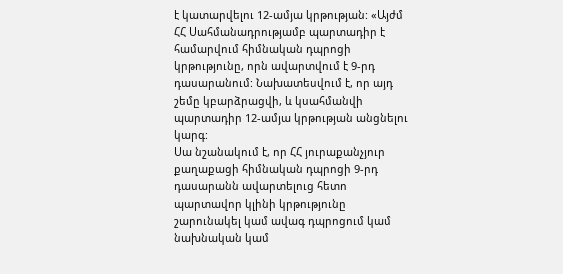է կատարվելու 12-ամյա կրթության: «Այժմ ՀՀ Սահմանադրությամբ պարտադիր է համարվում հիմնական դպրոցի կրթությունը, որն ավարտվում է 9-րդ դասարանում: Նախատեսվում է, որ այդ շեմը կբարձրացվի, և կսահմանվի պարտադիր 12-ամյա կրթության անցնելու կարգ:
Սա նշանակում է, որ ՀՀ յուրաքանչյուր քաղաքացի հիմնական դպրոցի 9-րդ դասարանն ավարտելուց հետո պարտավոր կլինի կրթությունը շարունակել կամ ավագ դպրոցում կամ նախնական կամ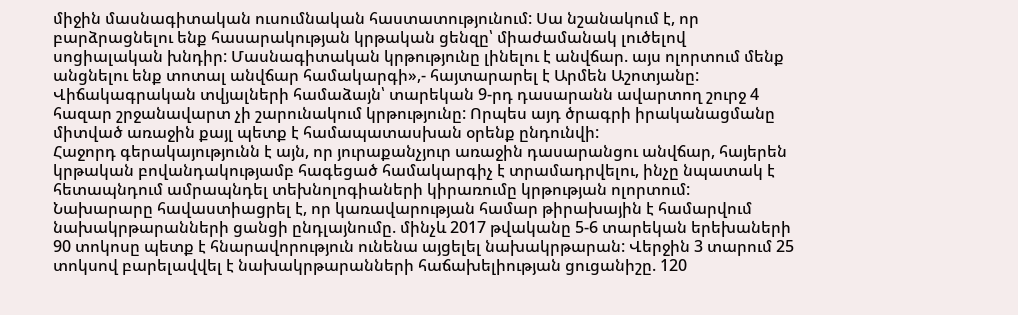միջին մասնագիտական ուսումնական հաստատությունում: Սա նշանակում է, որ բարձրացնելու ենք հասարակության կրթական ցենզը՝ միաժամանակ լուծելով սոցիալական խնդիր: Մասնագիտական կրթությունը լինելու է անվճար. այս ոլորտում մենք անցնելու ենք տոտալ անվճար համակարգի»,- հայտարարել է Արմեն Աշոտյանը:
Վիճակագրական տվյալների համաձայն՝ տարեկան 9-րդ դասարանն ավարտող շուրջ 4 հազար շրջանավարտ չի շարունակում կրթությունը: Որպես այդ ծրագրի իրականացմանը միտված առաջին քայլ պետք է համապատասխան օրենք ընդունվի:
Հաջորդ գերակայությունն է այն, որ յուրաքանչյուր առաջին դասարանցու անվճար, հայերեն կրթական բովանդակությամբ հագեցած համակարգիչ է տրամադրվելու, ինչը նպատակ է հետապնդում ամրապնդել տեխնոլոգիաների կիրառումը կրթության ոլորտում:
Նախարարը հավաստիացրել է, որ կառավարության համար թիրախային է համարվում նախակրթարանների ցանցի ընդլայնումը. մինչև 2017 թվականը 5-6 տարեկան երեխաների 90 տոկոսը պետք է հնարավորություն ունենա այցելել նախակրթարան: Վերջին 3 տարում 25 տոկսով բարելավվել է նախակրթարանների հաճախելիության ցուցանիշը. 120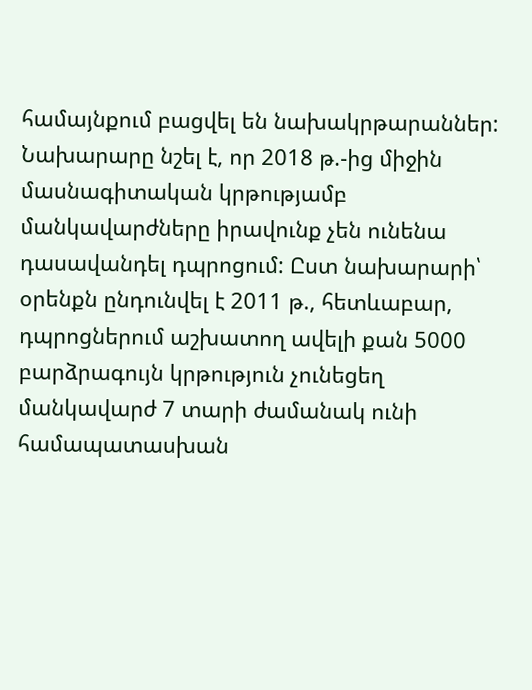համայնքում բացվել են նախակրթարաններ:
Նախարարը նշել է, որ 2018 թ.-ից միջին մասնագիտական կրթությամբ մանկավարժները իրավունք չեն ունենա դասավանդել դպրոցում: Ըստ նախարարի՝ օրենքն ընդունվել է 2011 թ., հետևաբար, դպրոցներում աշխատող ավելի քան 5000 բարձրագույն կրթություն չունեցեղ մանկավարժ 7 տարի ժամանակ ունի համապատասխան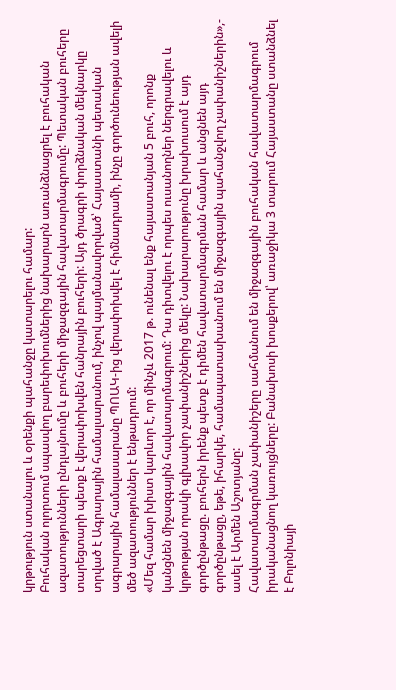կրթություն ստանալու և օրենքի պահանջը կատարելու համար:
Բուհական ոլորտում սպասվող բարեփոխումներից նախարարն առանձնացրել է բուհական ազատությունների ընդլայնումը և բուհերի միջազգային հավատարմագրումը: Պետական բուհերը տարեցտարի պետք է վերափոխվեն հանրային բուհերի: Այդ ծրագրի փորձնական մեկնարկը տրված է Ագրարային համալսարանում, ինչով պայմանավորված՝ Հայաստանի պետական ագրարային համալասարանը ՊՈԱԿ-ից վերափոխվել է հիմնադրամի, ինչը գործունեության ավելի մեծ ազատություններ է ենթադրում:
«Մեզ համար խիստ կարևոր է, որ մինչև 2017 թ. ունենալ ենք հայաստանյան 5 բուհ, որոնք կանցնեն միջազգային հավատարմագրում: Դա դիտվելու է որպես ուսանողներ ներգրավելու և կրթության որակի գլխավոր չափանիշներից մեկը: Նախարարությունը խրախուսում է այդ գործընթացը. բուհերն իրենք պետք է դիմեն հավատարմագրման համար և անցնեն այդ գործընթացը, եթե, իհարկե, համապատասխանում են միջազգային պահանջվող չափանիշներին»,- ասել է Արմեն Աշոտյանը:
Հավատարմագրման չափանիշերը սահմանում են միջազգային բուհական հավատարմագրում իրականացնող կառույցները: Բանախոսի խոսքերով՝ առաջիկա 3 տարում Հայաստանը ստանձնել է Բոլոնիայի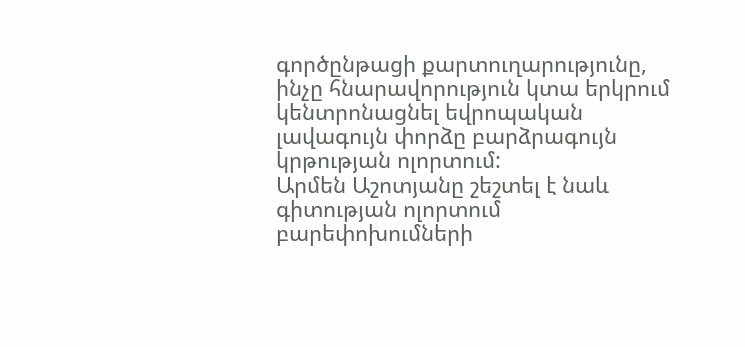գործընթացի քարտուղարությունը, ինչը հնարավորություն կտա երկրում կենտրոնացնել եվրոպական լավագույն փորձը բարձրագույն կրթության ոլորտում:
Արմեն Աշոտյանը շեշտել է նաև գիտության ոլորտում բարեփոխումների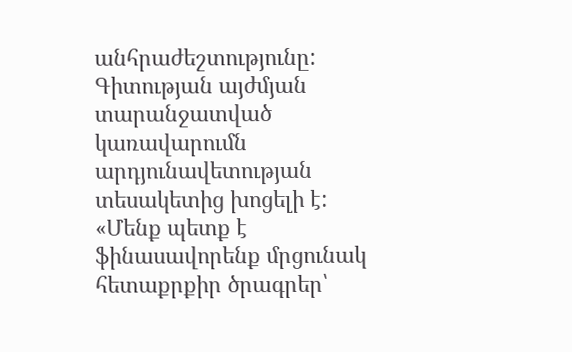անհրաժեշտությունը: Գիտության այժմյան տարանջատված կառավարումն արդյունավետության տեսակետից խոցելի է: «Մենք պետք է ֆինասավորենք մրցունակ հետաքրքիր ծրագրեր՝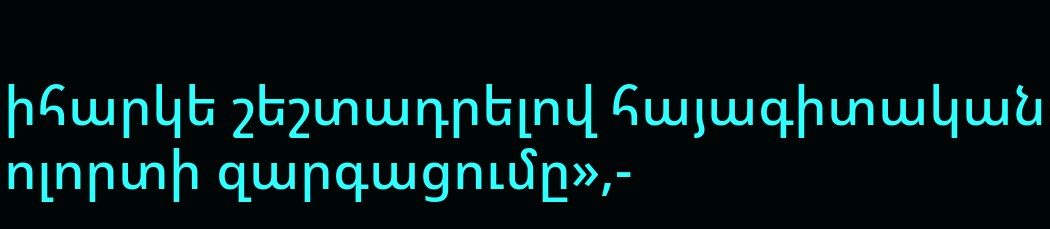իհարկե շեշտադրելով հայագիտական ոլորտի զարգացումը»,-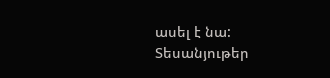ասել է նա:
Տեսանյութեր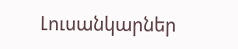Լուսանկարներ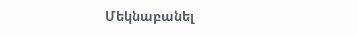Մեկնաբանել